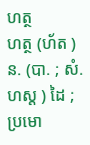ហត្ថ
ហត្ថ (ហ័ត ) ន. (បា. ; សំ. ហស្ត ) ដៃ ; ប្រមោ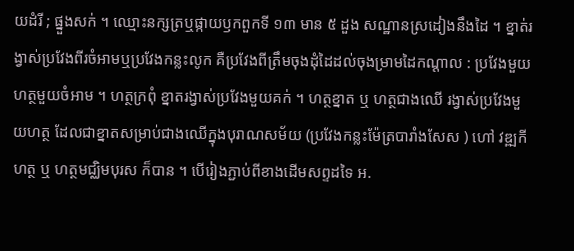យដំរី ; ផ្នួងសក់ ។ ឈ្មោះនក្សត្រឬផ្កាយឫកពួកទី ១៣ មាន ៥ ដួង សណ្ឋានស្រដៀងនឹងដៃ ។ ខ្នាត់រង្វាស់ប្រវែងពីរចំអាមឬប្រវែងកន្លះលូក គឺប្រវែងពីត្រឹមចុងដុំដៃដល់ចុងម្រាមដៃកណ្ដាល : ប្រវែងមួយហត្ថមួយចំអាម ។ ហត្ថក្រពុំ ខ្នាតរង្វាស់ប្រវែងមួយគក់ ។ ហត្ថខ្នាត ឬ ហត្ថជាងឈើ រង្វាស់ប្រវែងមួយហត្ថ ដែលជាខ្នាតសម្រាប់ជាងឈើក្នុងបុរាណសម័យ (ប្រវែងកន្លះម៉ែត្របារាំងសែស ) ហៅ វឌ្ឍកីហត្ថ ឬ ហត្ថមជ្ឈិមបុរស ក៏បាន ។ បើរៀងភ្ជាប់ពីខាងដើមសព្ទដទៃ អ.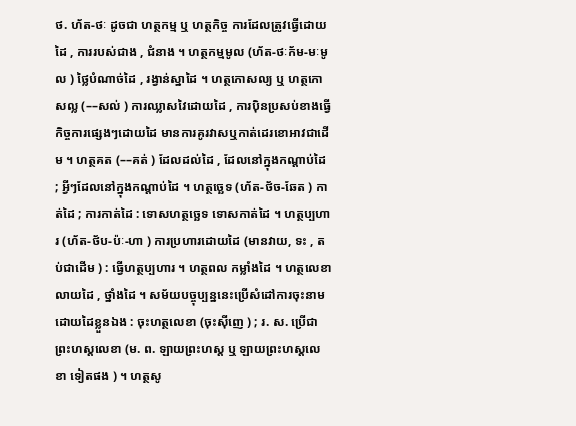ថ. ហ័ត-ថៈ ដូចជា ហត្ថកម្ម ឬ ហត្ថកិច្ច ការដែលត្រូវធ្វើដោយដៃ , ការរបស់ជាង , ជំនាង ។ ហត្ថកម្មមូល (ហ័ត-ថៈក័ម-មៈមូល ) ថ្លៃបំណាច់ដៃ , រង្វាន់ស្នាដៃ ។ ហត្ថកោសល្យ ឬ ហត្ថកោសល្ល (––សល់ ) ការឈ្លាសវៃដោយដៃ , ការប៉ិនប្រសប់ខាងធ្វើកិច្ចការផ្សេងៗដោយដៃ មានការគូរវាសឬកាត់ដេរខោអាវជាដើម ។ ហត្ថគត (––គត់ ) ដែលដល់ដៃ , ដែលនៅក្នុងកណ្ដាប់ដៃ ; អ្វីៗដែលនៅក្នុងកណ្ដាប់ដៃ ។ ហត្ថច្ឆេទ (ហ័ត-ថ័ច-ឆែត ) កាត់ដៃ ; ការកាត់ដៃ : ទោសហត្ថច្ឆេទ ទោសកាត់ដៃ ។ ហត្ថប្បហារ (ហ័ត-ថ័ប-ប៉ៈ-ហា ) ការប្រហារដោយដៃ (មានវាយ, ទះ , តប់ជាដើម ) : ធ្វើហត្ថប្បហារ ។ ហត្ថពល កម្លាំងដៃ ។ ហត្ថលេខា លាយដៃ , ថ្នាំងដៃ ។ សម័យបច្ចុប្បន្ននេះប្រើសំដៅការចុះនាមដោយដៃខ្លួនឯង : ចុះហត្ថលេខា (ចុះស៊ីញេ ) ; រ. ស. ប្រើជា ព្រះហស្តលេខា (ម. ព. ឡាយព្រះហស្ត ឬ ឡាយព្រះហស្តលេខា ទៀតផង ) ។ ហត្ថសូ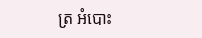ត្រ អំបោះ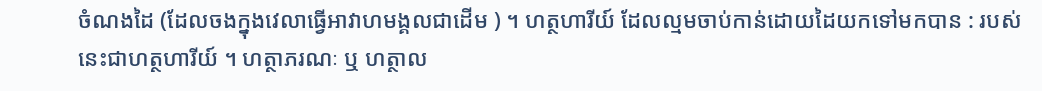ចំណងដៃ (ដែលចងក្នុងវេលាធ្វើអាវាហមង្គលជាដើម ) ។ ហត្ថហារីយ៍ ដែលល្មមចាប់កាន់ដោយដៃយកទៅមកបាន : របស់នេះជាហត្ថហារីយ៍ ។ ហត្ថាភរណៈ ឬ ហត្ថាល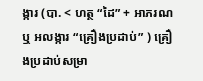ង្ការ (បា. < ហត្ថ “ដៃ” + អាភរណ ឬ អលង្ការ “គ្រឿងប្រដាប់” ) គ្រឿងប្រដាប់សម្រា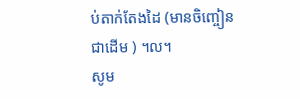ប់តាក់តែងដៃ (មានចិញ្ចៀនជាដើម ) ។ល។
សូម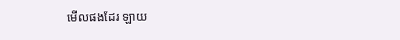មើលផងដែរ ឡាយ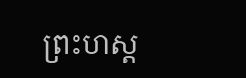ព្រះហស្ត